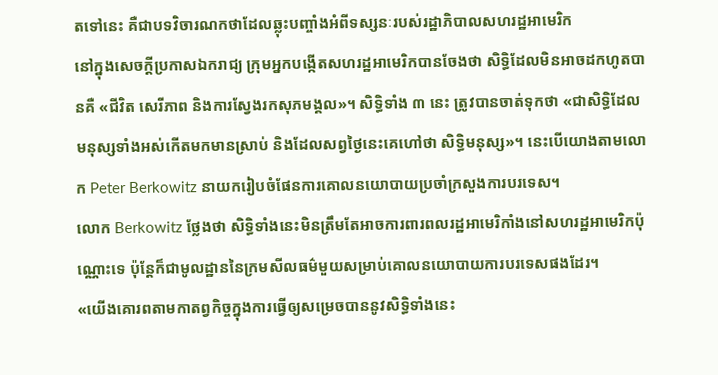តទៅនេះ គឺជាបទវិចារណកថាដែលឆ្លុះបញ្ចាំងអំពីទស្សនៈរបស់រដ្ឋាភិបាលសហរដ្ឋអាមេរិក
នៅក្នុងសេចក្តីប្រកាសឯករាជ្យ ក្រុមអ្នកបង្កើតសហរដ្ឋអាមេរិកបានចែងថា សិទ្ធិដែលមិនអាចដកហូតបានគឺ «ជីវិត សេរីភាព និងការស្វែងរកសុភមង្គល»។ សិទ្ធិទាំង ៣ នេះ ត្រូវបានចាត់ទុកថា «ជាសិទ្ធិដែលមនុស្សទាំងអស់កើតមកមានស្រាប់ និងដែលសព្វថ្ងៃនេះគេហៅថា សិទ្ធិមនុស្ស»។ នេះបើយោងតាមលោក Peter Berkowitz នាយករៀបចំផែនការគោលនយោបាយប្រចាំក្រសួងការបរទេស។
លោក Berkowitz ថ្លែងថា សិទ្ធិទាំងនេះមិនត្រឹមតែអាចការពារពលរដ្ឋអាមេរិកាំងនៅសហរដ្ឋអាមេរិកប៉ុណ្ណោះទេ ប៉ុន្តែក៏ជាមូលដ្ឋាននៃក្រមសីលធម៌មួយសម្រាប់គោលនយោបាយការបរទេសផងដែរ។
«យើងគោរពតាមកាតព្វកិច្ចក្នុងការធ្វើឲ្យសម្រេចបាននូវសិទ្ធិទាំងនេះ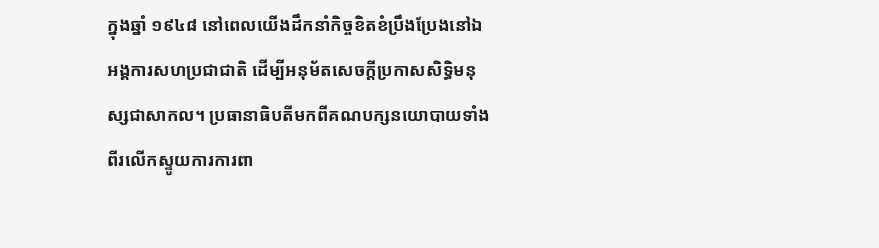ក្នុងឆ្នាំ ១៩៤៨ នៅពេលយើងដឹកនាំកិច្ចខិតខំប្រឹងប្រែងនៅឯអង្គការសហប្រជាជាតិ ដើម្បីអនុម័តសេចក្តីប្រកាសសិទ្ធិមនុស្សជាសាកល។ ប្រធានាធិបតីមកពីគណបក្សនយោបាយទាំងពីរលើកស្ទូយការការពា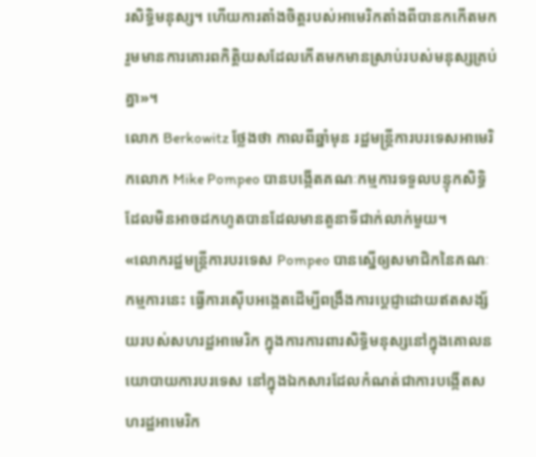រសិទ្ធិមនុស្ស។ ហើយការតាំងចិត្តរបស់អាមេរិកតាំងពីបានកកើតមក រួមមានការគោរពកិត្តិយសដែលកើតមកមានស្រាប់របស់មនុស្សគ្រប់គ្នា»។
លោក Berkowitz ថ្លែងថា កាលពីឆ្នាំមុន រដ្ឋមន្ត្រីការបរទេសអាមេរិកលោក Mike Pompeo បានបង្កើតគណៈកម្មការទទួលបន្ទុកសិទ្ធិ ដែលមិនអាចដកហូតបានដែលមានតួនាទីជាក់លាក់មួយ។
«លោករដ្ឋមន្ត្រីការបរទេស Pompeo បានស្នើឲ្យសមាជិកនៃគណៈកម្មការនេះ ធ្វើការស៊ើបអង្កេតដើម្បីពង្រឹងការប្តេជ្ញាដោយឥតសង្ស័យរបស់សហរដ្ឋអាមេរិក ក្នុងការការពារសិទ្ធិមនុស្សនៅក្នុងគោលនយោបាយការបរទេស នៅក្នុងឯកសារដែលកំណត់ជាការបង្កើតសហរដ្ឋអាមេរិក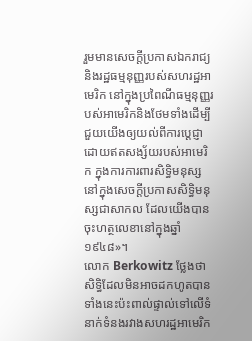រួមមានសេចក្តីប្រកាសឯករាជ្យ និងរដ្ឋធម្មនុញ្ញរបស់សហរដ្ឋអាមេរិក នៅក្នុងប្រពៃណីធម្មនុញ្ញរបស់អាមេរិកនិងថែមទាំងដើម្បីជួយយើងឲ្យយល់ពីការប្តេជ្ញាដោយឥតសង្ស័យរបស់អាមេរិក ក្នុងការការពារសិទ្ធិមនុស្ស នៅក្នុងសេចក្តីប្រកាសសិទ្ធិមនុស្សជាសាកល ដែលយើងបានចុះហត្ថលេខានៅក្នុងឆ្នាំ ១៩៤៨»។
លោក Berkowitz ថ្លែងថា សិទ្ធិដែលមិនអាចដកហូតបានទាំងនេះប៉ះពាល់ផ្ទាល់ទៅលើទំនាក់ទំនងរវាងសហរដ្ឋអាមេរិក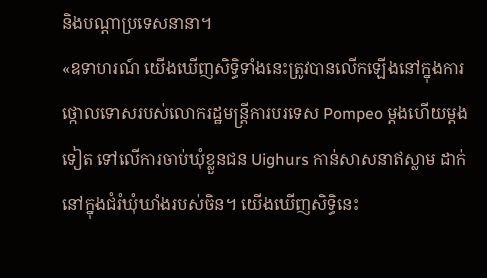និងបណ្តាប្រទេសនានា។
«ឧទាហរណ៍ យើងឃើញសិទ្ធិទាំងនេះត្រូវបានលើកឡើងនៅក្នុងការថ្កោលទោសរបស់លោករដ្ឋមន្ត្រីការបរទេស Pompeo ម្តងហើយម្តងទៀត ទៅលើការចាប់ឃុំខ្លួនជន Uighurs កាន់សាសនាឥស្លាម ដាក់នៅក្នុងជំរំឃុំឃាំងរបស់ចិន។ យើងឃើញសិទ្ធិនេះ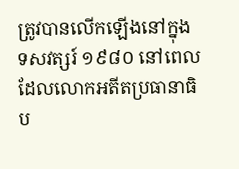ត្រូវបានលើកឡើងនៅក្នុងទសវត្សរ៍ ១៩៨០ នៅពេលដែលលោកអតីតប្រធានាធិប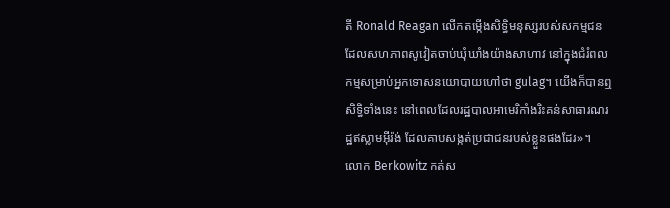តី Ronald Reagan លើកតម្កើងសិទ្ធិមនុស្សរបស់សកម្មជន ដែលសហភាពសូវៀតចាប់ឃុំឃាំងយ៉ាងសាហាវ នៅក្នុងជំរំពលកម្មសម្រាប់អ្នកទោសនយោបាយហៅថា gulag។ យើងក៏បានឮសិទ្ធិទាំងនេះ នៅពេលដែលរដ្ឋបាលអាមេរិកាំងរិះគន់សាធារណរដ្ឋឥស្លាមអ៊ីរ៉ង់ ដែលគាបសង្កត់ប្រជាជនរបស់ខ្លួនផងដែរ»។
លោក Berkowitz កត់ស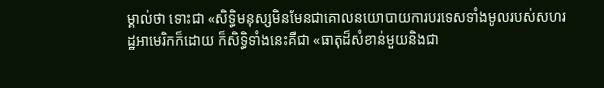ម្គាល់ថា ទោះជា «សិទ្ធិមនុស្សមិនមែនជាគោលនយោបាយការបរទេសទាំងមូលរបស់សហរដ្ឋអាមេរិកក៏ដោយ ក៏សិទ្ធិទាំងនេះគឺជា «ធាតុដ៏សំខាន់មួយនិងជា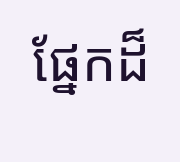ផ្នែកដ៏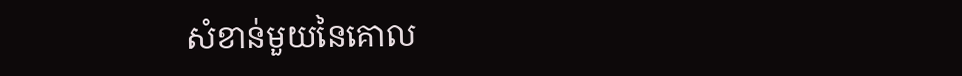សំខាន់មួយនៃគោល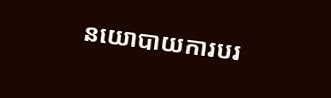នយោបាយការបរ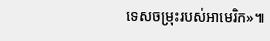ទេសចម្រុះរបស់អាមេរិក»៕